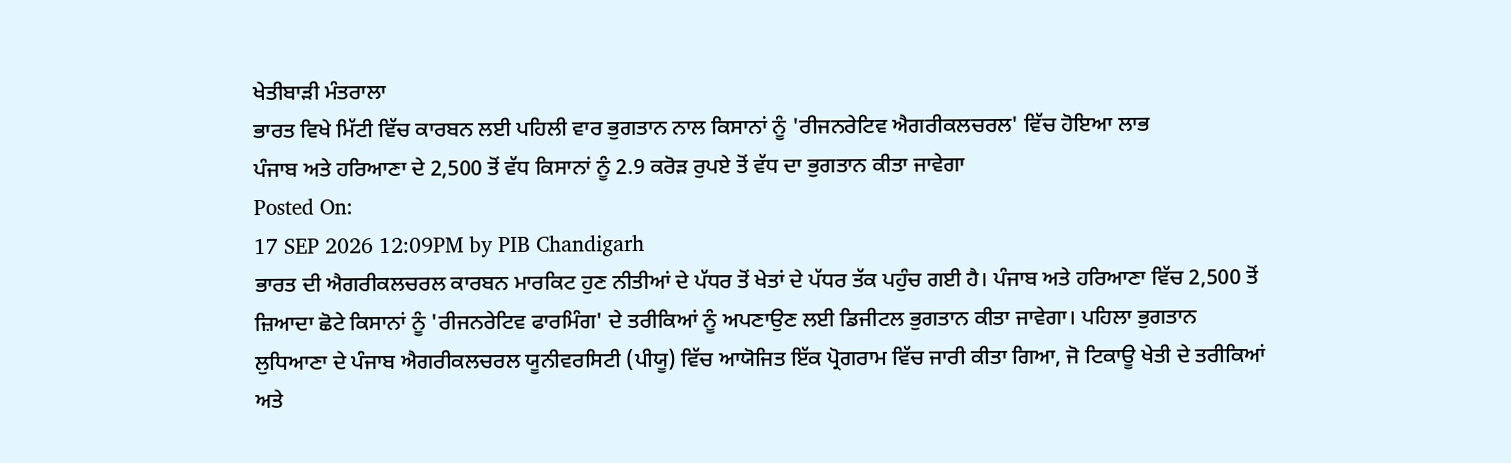ਖੇਤੀਬਾੜੀ ਮੰਤਰਾਲਾ
ਭਾਰਤ ਵਿਖੇ ਮਿੱਟੀ ਵਿੱਚ ਕਾਰਬਨ ਲਈ ਪਹਿਲੀ ਵਾਰ ਭੁਗਤਾਨ ਨਾਲ ਕਿਸਾਨਾਂ ਨੂੰ 'ਰੀਜਨਰੇਟਿਵ ਐਗਰੀਕਲਚਰਲ' ਵਿੱਚ ਹੋਇਆ ਲਾਭ
ਪੰਜਾਬ ਅਤੇ ਹਰਿਆਣਾ ਦੇ 2,500 ਤੋਂ ਵੱਧ ਕਿਸਾਨਾਂ ਨੂੰ 2.9 ਕਰੋੜ ਰੁਪਏ ਤੋਂ ਵੱਧ ਦਾ ਭੁਗਤਾਨ ਕੀਤਾ ਜਾਵੇਗਾ
Posted On:
17 SEP 2026 12:09PM by PIB Chandigarh
ਭਾਰਤ ਦੀ ਐਗਰੀਕਲਚਰਲ ਕਾਰਬਨ ਮਾਰਕਿਟ ਹੁਣ ਨੀਤੀਆਂ ਦੇ ਪੱਧਰ ਤੋਂ ਖੇਤਾਂ ਦੇ ਪੱਧਰ ਤੱਕ ਪਹੁੰਚ ਗਈ ਹੈ। ਪੰਜਾਬ ਅਤੇ ਹਰਿਆਣਾ ਵਿੱਚ 2,500 ਤੋਂ ਜ਼ਿਆਦਾ ਛੋਟੇ ਕਿਸਾਨਾਂ ਨੂੰ 'ਰੀਜਨਰੇਟਿਵ ਫਾਰਮਿੰਗ' ਦੇ ਤਰੀਕਿਆਂ ਨੂੰ ਅਪਣਾਉਣ ਲਈ ਡਿਜੀਟਲ ਭੁਗਤਾਨ ਕੀਤਾ ਜਾਵੇਗਾ। ਪਹਿਲਾ ਭੁਗਤਾਨ ਲੁਧਿਆਣਾ ਦੇ ਪੰਜਾਬ ਐਗਰੀਕਲਚਰਲ ਯੂਨੀਵਰਸਿਟੀ (ਪੀਯੂ) ਵਿੱਚ ਆਯੋਜਿਤ ਇੱਕ ਪ੍ਰੋਗਰਾਮ ਵਿੱਚ ਜਾਰੀ ਕੀਤਾ ਗਿਆ, ਜੋ ਟਿਕਾਊ ਖੇਤੀ ਦੇ ਤਰੀਕਿਆਂ ਅਤੇ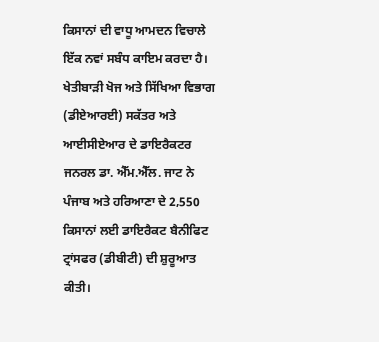ਕਿਸਾਨਾਂ ਦੀ ਵਾਧੂ ਆਮਦਨ ਵਿਚਾਲੇ ਇੱਕ ਨਵਾਂ ਸਬੰਧ ਕਾਇਮ ਕਰਦਾ ਹੈ। ਖੇਤੀਬਾੜੀ ਖੋਜ ਅਤੇ ਸਿੱਖਿਆ ਵਿਭਾਗ (ਡੀਏਆਰਈ) ਸਕੱਤਰ ਅਤੇ ਆਈਸੀਏਆਰ ਦੇ ਡਾਇਰੈਕਟਰ ਜਨਰਲ ਡਾ. ਐੱਮ.ਐੱਲ. ਜਾਟ ਨੇ ਪੰਜਾਬ ਅਤੇ ਹਰਿਆਣਾ ਦੇ 2,550 ਕਿਸਾਨਾਂ ਲਈ ਡਾਇਰੈਕਟ ਬੈਨੀਫਿਟ ਟ੍ਰਾਂਸਫਰ (ਡੀਬੀਟੀ) ਦੀ ਸ਼ੁਰੂਆਤ ਕੀਤੀ।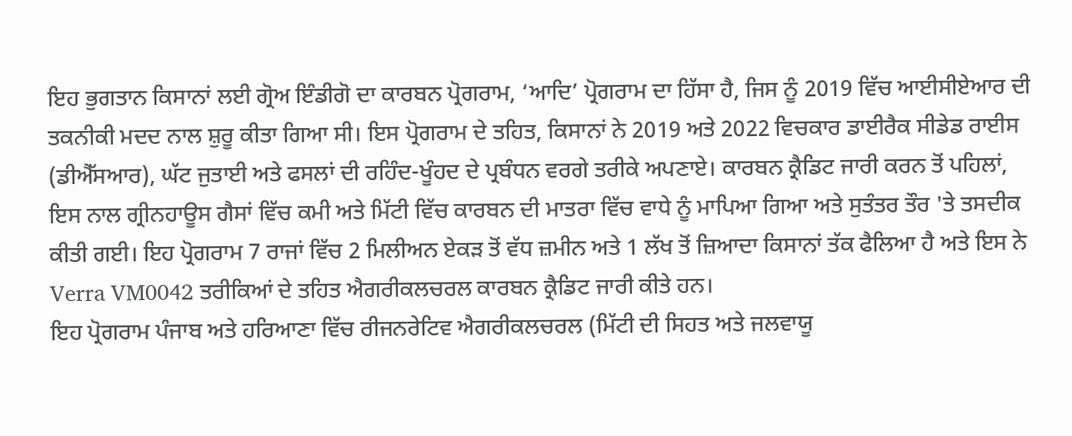ਇਹ ਭੁਗਤਾਨ ਕਿਸਾਨਾਂ ਲਈ ਗ੍ਰੋਅ ਇੰਡੀਗੋ ਦਾ ਕਾਰਬਨ ਪ੍ਰੋਗਰਾਮ, ‘ਆਦਿ’ ਪ੍ਰੋਗਰਾਮ ਦਾ ਹਿੱਸਾ ਹੈ, ਜਿਸ ਨੂੰ 2019 ਵਿੱਚ ਆਈਸੀਏਆਰ ਦੀ ਤਕਨੀਕੀ ਮਦਦ ਨਾਲ ਸ਼ੁਰੂ ਕੀਤਾ ਗਿਆ ਸੀ। ਇਸ ਪ੍ਰੋਗਰਾਮ ਦੇ ਤਹਿਤ, ਕਿਸਾਨਾਂ ਨੇ 2019 ਅਤੇ 2022 ਵਿਚਕਾਰ ਡਾਈਰੈਕ ਸੀਡੇਡ ਰਾਈਸ (ਡੀਐੱਸਆਰ), ਘੱਟ ਜੁਤਾਈ ਅਤੇ ਫਸਲਾਂ ਦੀ ਰਹਿੰਦ-ਖੂੰਹਦ ਦੇ ਪ੍ਰਬੰਧਨ ਵਰਗੇ ਤਰੀਕੇ ਅਪਣਾਏ। ਕਾਰਬਨ ਕ੍ਰੈਡਿਟ ਜਾਰੀ ਕਰਨ ਤੋਂ ਪਹਿਲਾਂ, ਇਸ ਨਾਲ ਗ੍ਰੀਨਹਾਊਸ ਗੈਸਾਂ ਵਿੱਚ ਕਮੀ ਅਤੇ ਮਿੱਟੀ ਵਿੱਚ ਕਾਰਬਨ ਦੀ ਮਾਤਰਾ ਵਿੱਚ ਵਾਧੇ ਨੂੰ ਮਾਪਿਆ ਗਿਆ ਅਤੇ ਸੁਤੰਤਰ ਤੌਰ 'ਤੇ ਤਸਦੀਕ ਕੀਤੀ ਗਈ। ਇਹ ਪ੍ਰੋਗਰਾਮ 7 ਰਾਜਾਂ ਵਿੱਚ 2 ਮਿਲੀਅਨ ਏਕੜ ਤੋਂ ਵੱਧ ਜ਼ਮੀਨ ਅਤੇ 1 ਲੱਖ ਤੋਂ ਜ਼ਿਆਦਾ ਕਿਸਾਨਾਂ ਤੱਕ ਫੈਲਿਆ ਹੈ ਅਤੇ ਇਸ ਨੇ Verra VM0042 ਤਰੀਕਿਆਂ ਦੇ ਤਹਿਤ ਐਗਰੀਕਲਚਰਲ ਕਾਰਬਨ ਕ੍ਰੈਡਿਟ ਜਾਰੀ ਕੀਤੇ ਹਨ।
ਇਹ ਪ੍ਰੋਗਰਾਮ ਪੰਜਾਬ ਅਤੇ ਹਰਿਆਣਾ ਵਿੱਚ ਰੀਜਨਰੇਟਿਵ ਐਗਰੀਕਲਚਰਲ (ਮਿੱਟੀ ਦੀ ਸਿਹਤ ਅਤੇ ਜਲਵਾਯੂ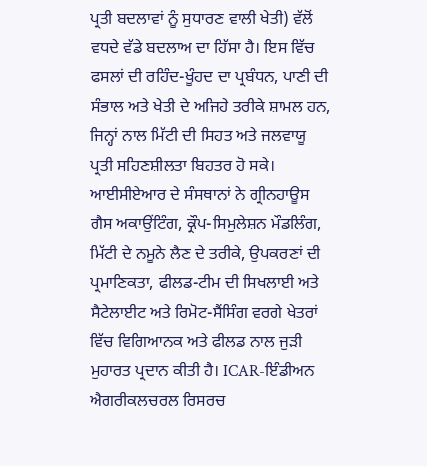ਪ੍ਰਤੀ ਬਦਲਾਵਾਂ ਨੂੰ ਸੁਧਾਰਣ ਵਾਲੀ ਖੇਤੀ) ਵੱਲੋਂ ਵਧਦੇ ਵੱਡੇ ਬਦਲਾਅ ਦਾ ਹਿੱਸਾ ਹੈ। ਇਸ ਵਿੱਚ ਫਸਲਾਂ ਦੀ ਰਹਿੰਦ-ਖੂੰਹਦ ਦਾ ਪ੍ਰਬੰਧਨ, ਪਾਣੀ ਦੀ ਸੰਭਾਲ ਅਤੇ ਖੇਤੀ ਦੇ ਅਜਿਹੇ ਤਰੀਕੇ ਸ਼ਾਮਲ ਹਨ, ਜਿਨ੍ਹਾਂ ਨਾਲ ਮਿੱਟੀ ਦੀ ਸਿਹਤ ਅਤੇ ਜਲਵਾਯੂ ਪ੍ਰਤੀ ਸਹਿਣਸ਼ੀਲਤਾ ਬਿਹਤਰ ਹੋ ਸਕੇ। ਆਈਸੀਏਆਰ ਦੇ ਸੰਸਥਾਨਾਂ ਨੇ ਗ੍ਰੀਨਹਾਊਸ ਗੈਸ ਅਕਾਉਂਟਿੰਗ, ਕ੍ਰੌਪ-ਸਿਮੁਲੇਸ਼ਨ ਮੌਡਲਿੰਗ, ਮਿੱਟੀ ਦੇ ਨਮੂਨੇ ਲੈਣ ਦੇ ਤਰੀਕੇ, ਉਪਕਰਣਾਂ ਦੀ ਪ੍ਰਮਾਣਿਕਤਾ, ਫੀਲਡ-ਟੀਮ ਦੀ ਸਿਖਲਾਈ ਅਤੇ ਸੈਟੇਲਾਈਟ ਅਤੇ ਰਿਮੋਟ-ਸੈਂਸਿੰਗ ਵਰਗੇ ਖੇਤਰਾਂ ਵਿੱਚ ਵਿਗਿਆਨਕ ਅਤੇ ਫੀਲਡ ਨਾਲ ਜੁੜੀ ਮੁਹਾਰਤ ਪ੍ਰਦਾਨ ਕੀਤੀ ਹੈ। ICAR-ਇੰਡੀਅਨ ਐਗਰੀਕਲਚਰਲ ਰਿਸਰਚ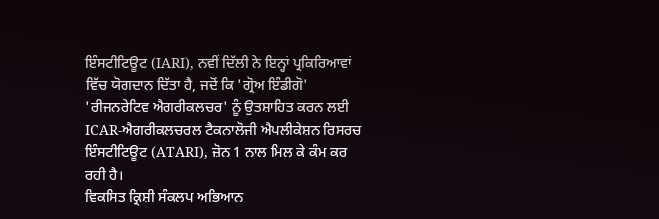ਇੰਸਟੀਟਿਊਟ (IARI), ਨਵੀਂ ਦਿੱਲੀ ਨੇ ਇਨ੍ਹਾਂ ਪ੍ਰਕਿਰਿਆਵਾਂ ਵਿੱਚ ਯੋਗਦਾਨ ਦਿੱਤਾ ਹੈ, ਜਦੋਂ ਕਿ 'ਗ੍ਰੋਅ ਇੰਡੀਗੋ' 'ਰੀਜਨਰੇਟਿਵ ਐਗਰੀਕਲਚਰ' ਨੂੰ ਉਤਸ਼ਾਹਿਤ ਕਰਨ ਲਈ ICAR-ਐਗਰੀਕਲਚਰਲ ਟੈਕਨਾਲੋਜੀ ਐਪਲੀਕੇਸ਼ਨ ਰਿਸਰਚ ਇੰਸਟੀਟਿਊਟ (ATARI), ਜ਼ੋਨ 1 ਨਾਲ ਮਿਲ ਕੇ ਕੰਮ ਕਰ ਰਹੀ ਹੈ।
ਵਿਕਸਿਤ ਕ੍ਰਿਸ਼ੀ ਸੰਕਲਪ ਅਭਿਆਨ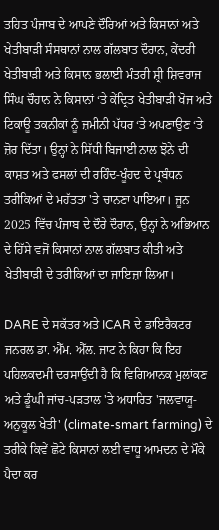ਤਹਿਤ ਪੰਜਾਬ ਦੇ ਆਪਣੇ ਦੌਰਿਆਂ ਅਤੇ ਕਿਸਾਨਾਂ ਅਤੇ ਖੇਤੀਬਾੜੀ ਸੰਸਥਾਨਾਂ ਨਾਲ ਗੱਲਬਾਤ ਦੌਰਾਨ, ਕੇਂਦਰੀ ਖੇਤੀਬਾੜੀ ਅਤੇ ਕਿਸਾਨ ਭਲਾਈ ਮੰਤਰੀ ਸ਼੍ਰੀ ਸ਼ਿਵਰਾਜ ਸਿੰਘ ਚੌਹਾਨ ਨੇ ਕਿਸਾਨਾਂ ‘ਤੇ ਕੇਂਦ੍ਰਿਤ ਖੇਤੀਬਾੜੀ ਖੋਜ ਅਤੇ ਟਿਕਾਊ ਤਕਨੀਕਾਂ ਨੂੰ ਜ਼ਮੀਨੀ ਪੱਧਰ ‘ਤੇ ਅਪਣਾਉਣ ‘ਤੇ ਜ਼ੋਰ ਦਿੱਤਾ। ਉਨ੍ਹਾਂ ਨੇ ਸਿੱਧੀ ਬਿਜਾਈ ਨਾਲ ਝੋਨੇ ਦੀ ਕਾਸ਼ਤ ਅਤੇ ਫਸਲਾਂ ਦੀ ਰਹਿੰਦ-ਖੂੰਹਦ ਦੇ ਪ੍ਰਬੰਧਨ ਤਰੀਕਿਆਂ ਦੇ ਮਹੱਤਤਾ 'ਤੇ ਚਾਨਣਾ ਪਾਇਆ। ਜੂਨ 2025 ਵਿੱਚ ਪੰਜਾਬ ਦੇ ਦੌਰੇ ਦੌਰਾਨ, ਉਨ੍ਹਾਂ ਨੇ ਅਭਿਆਨ ਦੇ ਹਿੱਸੇ ਵਜੋਂ ਕਿਸਾਨਾਂ ਨਾਲ ਗੱਲਬਾਤ ਕੀਤੀ ਅਤੇ ਖੇਤੀਬਾੜੀ ਦੇ ਤਰੀਕਿਆਂ ਦਾ ਜਾਇਜ਼ਾ ਲਿਆ।

DARE ਦੇ ਸਕੱਤਰ ਅਤੇ ICAR ਦੇ ਡਾਇਰੈਕਟਰ ਜਨਰਲ ਡਾ. ਐੱਮ. ਐੱਲ. ਜਾਟ ਨੇ ਕਿਹਾ ਕਿ ਇਹ ਪਹਿਲਕਦਮੀ ਦਰਸਾਉਂਦੀ ਹੈ ਕਿ ਵਿਗਿਆਨਕ ਮੁਲਾਂਕਣ ਅਤੇ ਡੂੰਘੀ ਜਾਂਚ-ਪੜਤਾਲ 'ਤੇ ਅਧਾਰਿਤ 'ਜਲਵਾਯੂ-ਅਨੁਕੂਲ ਖੇਤੀ' (climate-smart farming) ਦੇ ਤਰੀਕੇ ਕਿਵੇਂ ਛੋਟੇ ਕਿਸਾਨਾਂ ਲਈ ਵਾਧੂ ਆਮਦਨ ਦੇ ਮੌਕੇ ਪੈਦਾ ਕਰ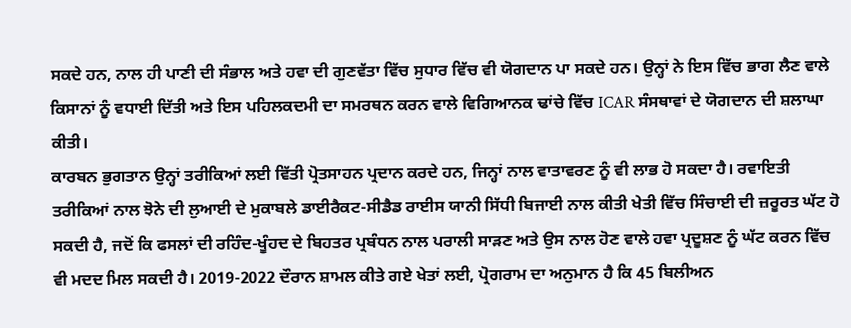ਸਕਦੇ ਹਨ, ਨਾਲ ਹੀ ਪਾਣੀ ਦੀ ਸੰਭਾਲ ਅਤੇ ਹਵਾ ਦੀ ਗੁਣਵੱਤਾ ਵਿੱਚ ਸੁਧਾਰ ਵਿੱਚ ਵੀ ਯੋਗਦਾਨ ਪਾ ਸਕਦੇ ਹਨ। ਉਨ੍ਹਾਂ ਨੇ ਇਸ ਵਿੱਚ ਭਾਗ ਲੈਣ ਵਾਲੇ ਕਿਸਾਨਾਂ ਨੂੰ ਵਧਾਈ ਦਿੱਤੀ ਅਤੇ ਇਸ ਪਹਿਲਕਦਮੀ ਦਾ ਸਮਰਥਨ ਕਰਨ ਵਾਲੇ ਵਿਗਿਆਨਕ ਢਾਂਚੇ ਵਿੱਚ ICAR ਸੰਸਥਾਵਾਂ ਦੇ ਯੋਗਦਾਨ ਦੀ ਸ਼ਲਾਘਾ ਕੀਤੀ।
ਕਾਰਬਨ ਭੁਗਤਾਨ ਉਨ੍ਹਾਂ ਤਰੀਕਿਆਂ ਲਈ ਵਿੱਤੀ ਪ੍ਰੋਤਸਾਹਨ ਪ੍ਰਦਾਨ ਕਰਦੇ ਹਨ, ਜਿਨ੍ਹਾਂ ਨਾਲ ਵਾਤਾਵਰਣ ਨੂੰ ਵੀ ਲਾਭ ਹੋ ਸਕਦਾ ਹੈ। ਰਵਾਇਤੀ ਤਰੀਕਿਆਂ ਨਾਲ ਝੋਨੇ ਦੀ ਲੁਆਈ ਦੇ ਮੁਕਾਬਲੇ ਡਾਈਰੈਕਟ-ਸੀਡੈਡ ਰਾਈਸ ਯਾਨੀ ਸਿੱਧੀ ਬਿਜਾਈ ਨਾਲ ਕੀਤੀ ਖੇਤੀ ਵਿੱਚ ਸਿੰਚਾਈ ਦੀ ਜ਼ਰੂਰਤ ਘੱਟ ਹੋ ਸਕਦੀ ਹੈ, ਜਦੋਂ ਕਿ ਫਸਲਾਂ ਦੀ ਰਹਿੰਦ-ਖੂੰਹਦ ਦੇ ਬਿਹਤਰ ਪ੍ਰਬੰਧਨ ਨਾਲ ਪਰਾਲੀ ਸਾੜਣ ਅਤੇ ਉਸ ਨਾਲ ਹੋਣ ਵਾਲੇ ਹਵਾ ਪ੍ਰਦੂਸ਼ਣ ਨੂੰ ਘੱਟ ਕਰਨ ਵਿੱਚ ਵੀ ਮਦਦ ਮਿਲ ਸਕਦੀ ਹੈ। 2019-2022 ਦੌਰਾਨ ਸ਼ਾਮਲ ਕੀਤੇ ਗਏ ਖੇਤਾਂ ਲਈ, ਪ੍ਰੋਗਰਾਮ ਦਾ ਅਨੁਮਾਨ ਹੈ ਕਿ 45 ਬਿਲੀਅਨ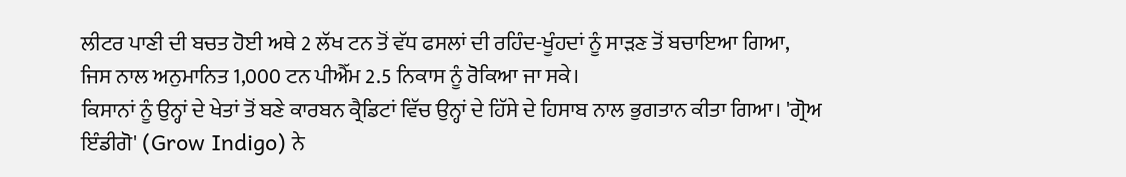ਲੀਟਰ ਪਾਣੀ ਦੀ ਬਚਤ ਹੋਈ ਅਥੇ 2 ਲੱਖ ਟਨ ਤੋਂ ਵੱਧ ਫਸਲਾਂ ਦੀ ਰਹਿੰਦ-ਖੂੰਹਦਾਂ ਨੂੰ ਸਾੜਣ ਤੋਂ ਬਚਾਇਆ ਗਿਆ, ਜਿਸ ਨਾਲ ਅਨੁਮਾਨਿਤ 1,000 ਟਨ ਪੀਐੱਮ 2.5 ਨਿਕਾਸ ਨੂੰ ਰੋਕਿਆ ਜਾ ਸਕੇ।
ਕਿਸਾਨਾਂ ਨੂੰ ਉਨ੍ਹਾਂ ਦੇ ਖੇਤਾਂ ਤੋਂ ਬਣੇ ਕਾਰਬਨ ਕ੍ਰੈਡਿਟਾਂ ਵਿੱਚ ਉਨ੍ਹਾਂ ਦੇ ਹਿੱਸੇ ਦੇ ਹਿਸਾਬ ਨਾਲ ਭੁਗਤਾਨ ਕੀਤਾ ਗਿਆ। 'ਗ੍ਰੋਅ ਇੰਡੀਗੋ' (Grow Indigo) ਨੇ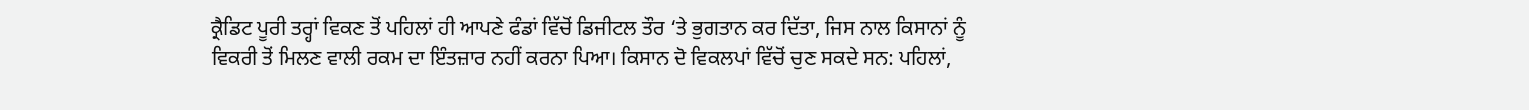ਕ੍ਰੈਡਿਟ ਪੂਰੀ ਤਰ੍ਹਾਂ ਵਿਕਣ ਤੋਂ ਪਹਿਲਾਂ ਹੀ ਆਪਣੇ ਫੰਡਾਂ ਵਿੱਚੋਂ ਡਿਜੀਟਲ ਤੌਰ ‘ਤੇ ਭੁਗਤਾਨ ਕਰ ਦਿੱਤਾ, ਜਿਸ ਨਾਲ ਕਿਸਾਨਾਂ ਨੂੰ ਵਿਕਰੀ ਤੋਂ ਮਿਲਣ ਵਾਲੀ ਰਕਮ ਦਾ ਇੰਤਜ਼ਾਰ ਨਹੀਂ ਕਰਨਾ ਪਿਆ। ਕਿਸਾਨ ਦੋ ਵਿਕਲਪਾਂ ਵਿੱਚੋਂ ਚੁਣ ਸਕਦੇ ਸਨ: ਪਹਿਲਾਂ,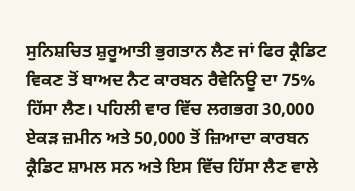ਸੁਨਿਸ਼ਚਿਤ ਸ਼ੁਰੂਆਤੀ ਭੁਗਤਾਨ ਲੈਣ ਜਾਂ ਫਿਰ ਕ੍ਰੈਡਿਟ ਵਿਕਣ ਤੋਂ ਬਾਅਦ ਨੈਟ ਕਾਰਬਨ ਰੈਵੇਨਿਊ ਦਾ 75% ਹਿੱਸਾ ਲੈਣ। ਪਹਿਲੀ ਵਾਰ ਵਿੱਚ ਲਗਭਗ 30,000 ਏਕੜ ਜ਼ਮੀਨ ਅਤੇ 50,000 ਤੋਂ ਜ਼ਿਆਦਾ ਕਾਰਬਨ ਕ੍ਰੈਡਿਟ ਸ਼ਾਮਲ ਸਨ ਅਤੇ ਇਸ ਵਿੱਚ ਹਿੱਸਾ ਲੈਣ ਵਾਲੇ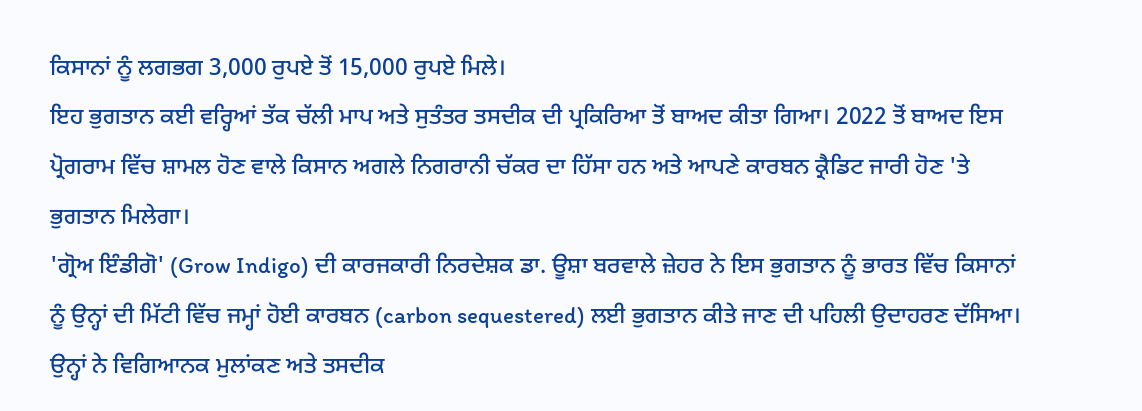ਕਿਸਾਨਾਂ ਨੂੰ ਲਗਭਗ 3,000 ਰੁਪਏ ਤੋਂ 15,000 ਰੁਪਏ ਮਿਲੇ।
ਇਹ ਭੁਗਤਾਨ ਕਈ ਵਰ੍ਹਿਆਂ ਤੱਕ ਚੱਲੀ ਮਾਪ ਅਤੇ ਸੁਤੰਤਰ ਤਸਦੀਕ ਦੀ ਪ੍ਰਕਿਰਿਆ ਤੋਂ ਬਾਅਦ ਕੀਤਾ ਗਿਆ। 2022 ਤੋਂ ਬਾਅਦ ਇਸ ਪ੍ਰੋਗਰਾਮ ਵਿੱਚ ਸ਼ਾਮਲ ਹੋਣ ਵਾਲੇ ਕਿਸਾਨ ਅਗਲੇ ਨਿਗਰਾਨੀ ਚੱਕਰ ਦਾ ਹਿੱਸਾ ਹਨ ਅਤੇ ਆਪਣੇ ਕਾਰਬਨ ਕ੍ਰੈਡਿਟ ਜਾਰੀ ਹੋਣ 'ਤੇ ਭੁਗਤਾਨ ਮਿਲੇਗਾ।
'ਗ੍ਰੋਅ ਇੰਡੀਗੋ' (Grow Indigo) ਦੀ ਕਾਰਜਕਾਰੀ ਨਿਰਦੇਸ਼ਕ ਡਾ. ਊਸ਼ਾ ਬਰਵਾਲੇ ਜ਼ੇਹਰ ਨੇ ਇਸ ਭੁਗਤਾਨ ਨੂੰ ਭਾਰਤ ਵਿੱਚ ਕਿਸਾਨਾਂ ਨੂੰ ਉਨ੍ਹਾਂ ਦੀ ਮਿੱਟੀ ਵਿੱਚ ਜਮ੍ਹਾਂ ਹੋਈ ਕਾਰਬਨ (carbon sequestered) ਲਈ ਭੁਗਤਾਨ ਕੀਤੇ ਜਾਣ ਦੀ ਪਹਿਲੀ ਉਦਾਹਰਣ ਦੱਸਿਆ। ਉਨ੍ਹਾਂ ਨੇ ਵਿਗਿਆਨਕ ਮੁਲਾਂਕਣ ਅਤੇ ਤਸਦੀਕ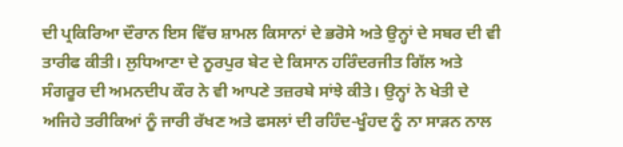ਦੀ ਪ੍ਰਕਿਰਿਆ ਦੌਰਾਨ ਇਸ ਵਿੱਚ ਸ਼ਾਮਲ ਕਿਸਾਨਾਂ ਦੇ ਭਰੋਸੇ ਅਤੇ ਉਨ੍ਹਾਂ ਦੇ ਸਬਰ ਦੀ ਵੀ ਤਾਰੀਫ ਕੀਤੀ। ਲੁਧਿਆਣਾ ਦੇ ਨੂਰਪੁਰ ਬੇਟ ਦੇ ਕਿਸਾਨ ਹਰਿੰਦਰਜੀਤ ਗਿੱਲ ਅਤੇ ਸੰਗਰੂਰ ਦੀ ਅਮਨਦੀਪ ਕੌਰ ਨੇ ਵੀ ਆਪਣੇ ਤਜ਼ਰਬੇ ਸਾਂਝੇ ਕੀਤੇ। ਉਨ੍ਹਾਂ ਨੇ ਖੇਤੀ ਦੇ ਅਜਿਹੇ ਤਰੀਕਿਆਂ ਨੂੰ ਜਾਰੀ ਰੱਖਣ ਅਤੇ ਫਸਲਾਂ ਦੀ ਰਹਿੰਦ-ਖੂੰਹਦ ਨੂੰ ਨਾ ਸਾੜਨ ਨਾਲ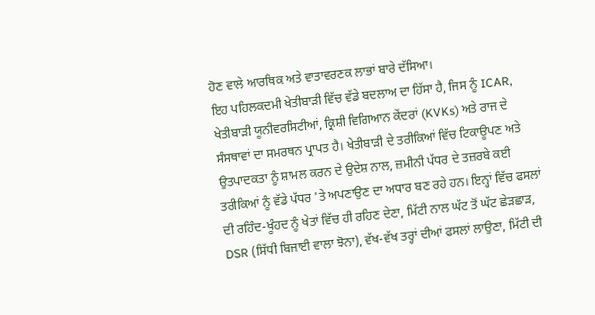ਹੋਣ ਵਾਲੇ ਆਰਥਿਕ ਅਤੇ ਵਾਤਾਵਰਣਕ ਲਾਭਾਂ ਬਾਰੇ ਦੱਸਿਆ।
ਇਹ ਪਹਿਲਕਦਮੀ ਖੇਤੀਬਾੜੀ ਵਿੱਚ ਵੱਡੇ ਬਦਲਾਅ ਦਾ ਹਿੱਸਾ ਹੈ, ਜਿਸ ਨੂੰ ICAR, ਖੇਤੀਬਾੜੀ ਯੂਨੀਵਰਸਿਟੀਆਂ, ਕ੍ਰਿਸ਼ੀ ਵਿਗਿਆਨ ਕੇਂਦਰਾਂ (KVKs) ਅਤੇ ਰਾਜ ਦੇ ਸੰਸਥਾਵਾਂ ਦਾ ਸਮਰਥਨ ਪ੍ਰਾਪਤ ਹੈ। ਖੇਤੀਬਾੜੀ ਦੇ ਤਰੀਕਿਆਂ ਵਿੱਚ ਟਿਕਾਊਪਣ ਅਤੇ ਉਤਪਾਦਕਤਾ ਨੂੰ ਸ਼ਾਮਲ ਕਰਨ ਦੇ ਉਦੇਸ਼ ਨਾਲ, ਜ਼ਮੀਨੀ ਪੱਧਰ ਦੇ ਤਜ਼ਰਬੇ ਕਈ ਤਰੀਕਿਆਂ ਨੂੰ ਵੱਡੇ ਪੱਧਰ 'ਤੇ ਅਪਣਾਉਣ ਦਾ ਅਧਾਰ ਬਣ ਰਹੇ ਹਨ। ਇਨ੍ਹਾਂ ਵਿੱਚ ਫਸਲਾਂ ਦੀ ਰਹਿੰਦ-ਖੂੰਹਦ ਨੂੰ ਖੇਤਾਂ ਵਿੱਚ ਹੀ ਰਹਿਣ ਦੇਣਾ, ਮਿੱਟੀ ਨਾਲ ਘੱਟ ਤੋਂ ਘੱਟ ਛੇੜਛਾੜ, DSR (ਸਿੱਧੀ ਬਿਜਾਈ ਵਾਲਾ ਝੋਨਾ), ਵੱਖ-ਵੱਖ ਤਰ੍ਹਾਂ ਦੀਆਂ ਫਸਲਾਂ ਲਾਉਣਾ, ਮਿੱਟੀ ਦੀ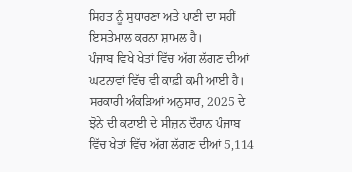ਸਿਹਤ ਨੂੰ ਸੁਧਾਰਣਾ ਅਤੇ ਪਾਣੀ ਦਾ ਸਹੀਂ ਇਸਤੇਮਾਲ ਕਰਨਾ ਸ਼ਾਮਲ ਹੈ।
ਪੰਜਾਬ ਵਿਖੇ ਖੇਤਾਂ ਵਿੱਚ ਅੱਗ ਲੱਗਣ ਦੀਆਂ ਘਟਨਾਵਾਂ ਵਿੱਚ ਵੀ ਕਾਫ਼ੀ ਕਮੀ ਆਈ ਹੈ। ਸਰਕਾਰੀ ਅੰਕੜਿਆਂ ਅਨੁਸਾਰ, 2025 ਦੇ ਝੋਨੇ ਦੀ ਕਟਾਈ ਦੇ ਸੀਜ਼ਨ ਦੌਰਾਨ ਪੰਜਾਬ ਵਿੱਚ ਖੇਤਾਂ ਵਿੱਚ ਅੱਗ ਲੱਗਣ ਦੀਆਂ 5,114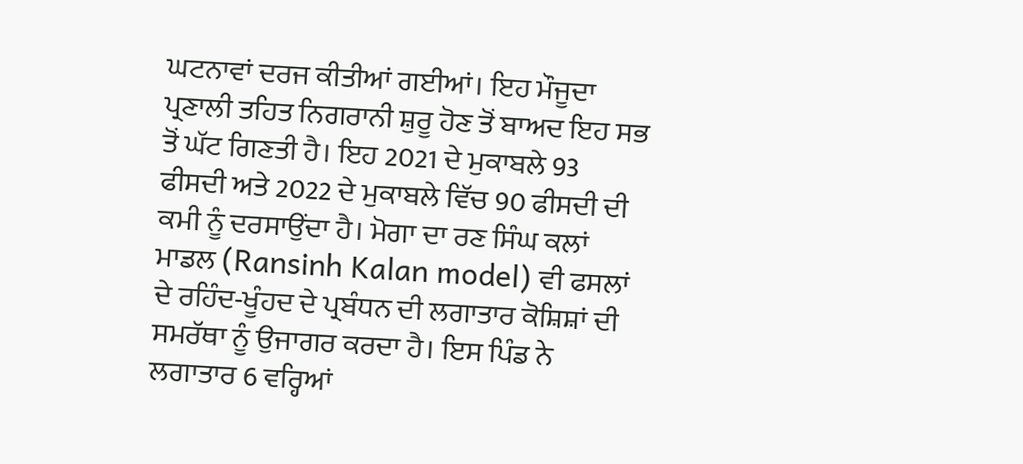ਘਟਨਾਵਾਂ ਦਰਜ ਕੀਤੀਆਂ ਗਈਆਂ। ਇਹ ਮੌਜੂਦਾ ਪ੍ਰਣਾਲੀ ਤਹਿਤ ਨਿਗਰਾਨੀ ਸ਼ੁਰੂ ਹੋਣ ਤੋਂ ਬਾਅਦ ਇਹ ਸਭ ਤੋਂ ਘੱਟ ਗਿਣਤੀ ਹੈ। ਇਹ 2021 ਦੇ ਮੁਕਾਬਲੇ 93 ਫੀਸਦੀ ਅਤੇ 2022 ਦੇ ਮੁਕਾਬਲੇ ਵਿੱਚ 90 ਫੀਸਦੀ ਦੀ ਕਮੀ ਨੂੰ ਦਰਸਾਉਂਦਾ ਹੈ। ਮੋਗਾ ਦਾ ਰਣ ਸਿੰਘ ਕਲਾਂ ਮਾਡਲ (Ransinh Kalan model) ਵੀ ਫਸਲਾਂ ਦੇ ਰਹਿੰਦ-ਖੂੰਹਦ ਦੇ ਪ੍ਰਬੰਧਨ ਦੀ ਲਗਾਤਾਰ ਕੋਸ਼ਿਸ਼ਾਂ ਦੀ ਸਮਰੱਥਾ ਨੂੰ ਉਜਾਗਰ ਕਰਦਾ ਹੈ। ਇਸ ਪਿੰਡ ਨੇ ਲਗਾਤਾਰ 6 ਵਰ੍ਹਿਆਂ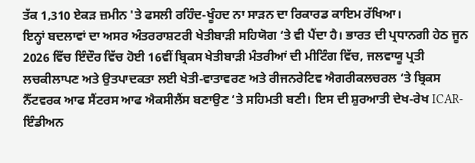ਤੱਕ 1,310 ਏਕੜ ਜ਼ਮੀਨ 'ਤੇ ਫਸਲੀ ਰਹਿੰਦ-ਖੂੰਹਦ ਨਾ ਸਾੜਨ ਦਾ ਰਿਕਾਰਡ ਕਾਇਮ ਰੱਖਿਆ।
ਇਨ੍ਹਾਂ ਬਦਲਾਵਾਂ ਦਾ ਅਸਰ ਅੰਤਰਰਾਸ਼ਟਰੀ ਖੇਤੀਬਾੜੀ ਸਹਿਯੋਗ ‘ਤੇ ਵੀ ਪੈਂਦਾ ਹੈ। ਭਾਰਤ ਦੀ ਪ੍ਰਧਾਨਗੀ ਹੇਠ ਜੂਨ 2026 ਵਿੱਚ ਇੰਦੌਰ ਵਿੱਚ ਹੋਈ 16ਵੀਂ ਬ੍ਰਿਕਸ ਖੇਤੀਬਾੜੀ ਮੰਤਰੀਆਂ ਦੀ ਮੀਟਿੰਗ ਵਿੱਚ, ਜਲਵਾਯੂ ਪ੍ਰਤੀ ਲਚਕੀਲਾਪਣ ਅਤੇ ਉਤਪਾਦਕਤਾ ਲਈ ਖੇਤੀ-ਵਾਤਾਵਰਣ ਅਤੇ ਰੀਜਨਰੇਟਿਵ ਐਗਰੀਕਲਚਰਲ ‘ਤੇ ਬ੍ਰਿਕਸ ਨੈੱਟਵਰਕ ਆਫ ਸੈਂਟਰਸ ਆਫ ਐਕਸੀਲੈਂਸ ਬਣਾਉਣ ‘ਤੇ ਸਹਿਮਤੀ ਬਣੀ। ਇਸ ਦੀ ਸ਼ੁਰਆਤੀ ਦੇਖ-ਰੇਖ ICAR-ਇੰਡੀਅਨ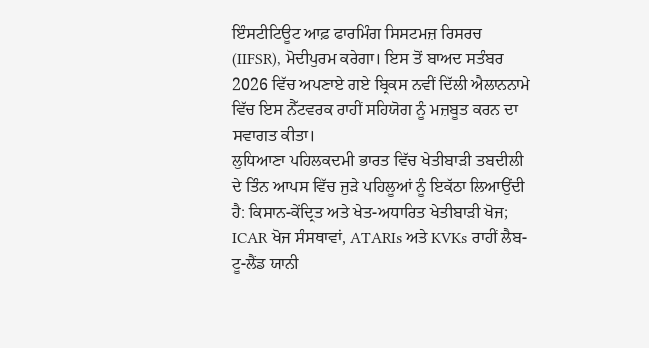ਇੰਸਟੀਟਿਊਟ ਆਫ਼ ਫਾਰਮਿੰਗ ਸਿਸਟਮਜ਼ ਰਿਸਰਚ (IIFSR), ਮੋਦੀਪੁਰਮ ਕਰੇਗਾ। ਇਸ ਤੋਂ ਬਾਅਦ ਸਤੰਬਰ 2026 ਵਿੱਚ ਅਪਣਾਏ ਗਏ ਬ੍ਰਿਕਸ ਨਵੀਂ ਦਿੱਲੀ ਐਲਾਨਨਾਮੇ ਵਿੱਚ ਇਸ ਨੈੱਟਵਰਕ ਰਾਹੀਂ ਸਹਿਯੋਗ ਨੂੰ ਮਜ਼ਬੂਤ ਕਰਨ ਦਾ ਸਵਾਗਤ ਕੀਤਾ।
ਲੁਧਿਆਣਾ ਪਹਿਲਕਦਮੀ ਭਾਰਤ ਵਿੱਚ ਖੇਤੀਬਾੜੀ ਤਬਦੀਲੀ ਦੇ ਤਿੰਨ ਆਪਸ ਵਿੱਚ ਜੁੜੇ ਪਹਿਲੂਆਂ ਨੂੰ ਇਕੱਠਾ ਲਿਆਉਂਦੀ ਹੈ: ਕਿਸਾਨ-ਕੇਂਦ੍ਰਿਤ ਅਤੇ ਖੇਤ-ਅਧਾਰਿਤ ਖੇਤੀਬਾੜੀ ਖੋਜ; ICAR ਖੋਜ ਸੰਸਥਾਵਾਂ, ATARIs ਅਤੇ KVKs ਰਾਹੀਂ ਲੈਬ-ਟੂ-ਲੈਂਡ ਯਾਨੀ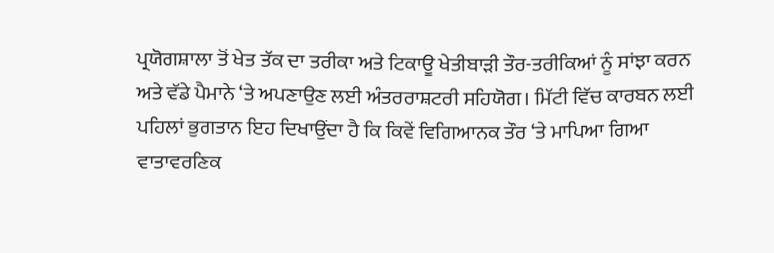ਪ੍ਰਯੋਗਸ਼ਾਲਾ ਤੋਂ ਖੇਤ ਤੱਕ ਦਾ ਤਰੀਕਾ ਅਤੇ ਟਿਕਾਊ ਖੇਤੀਬਾੜੀ ਤੌਰ-ਤਰੀਕਿਆਂ ਨੂੰ ਸਾਂਝਾ ਕਰਨ ਅਤੇ ਵੱਡੇ ਪੈਮਾਨੇ ‘ਤੇ ਅਪਣਾਉਣ ਲਈ ਅੰਤਰਰਾਸ਼ਟਰੀ ਸਹਿਯੋਗ। ਮਿੱਟੀ ਵਿੱਚ ਕਾਰਬਨ ਲਈ ਪਹਿਲਾਂ ਭੁਗਤਾਨ ਇਹ ਦਿਖਾਉਂਦਾ ਹੈ ਕਿ ਕਿਵੇਂ ਵਿਗਿਆਨਕ ਤੌਰ ‘ਤੇ ਮਾਪਿਆ ਗਿਆ ਵਾਤਾਵਰਣਿਕ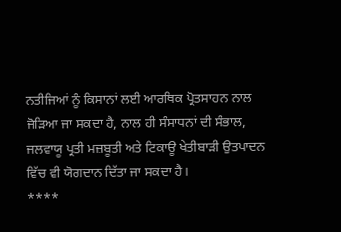ਨਤੀਜਿਆਂ ਨੂੰ ਕਿਸਾਨਾਂ ਲਈ ਆਰਥਿਕ ਪ੍ਰੋਤਸਾਹਨ ਨਾਲ ਜੋੜਿਆ ਜਾ ਸਕਦਾ ਹੈ, ਨਾਲ ਹੀ ਸੰਸਾਧਨਾਂ ਦੀ ਸੰਭਾਲ, ਜਲਵਾਯੂ ਪ੍ਰਤੀ ਮਜ਼ਬੂਤੀ ਅਤੇ ਟਿਕਾਊ ਖੇਤੀਬਾੜੀ ਉਤਪਾਦਨ ਵਿੱਚ ਵੀ ਯੋਗਦਾਨ ਦਿੱਤਾ ਜਾ ਸਕਦਾ ਹੈ।
****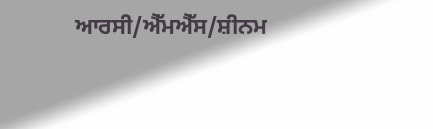ਆਰਸੀ/ਐੱਮਐੱਸ/ਸ਼ੀਨਮ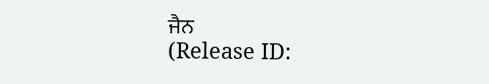ਜੈਨ
(Release ID: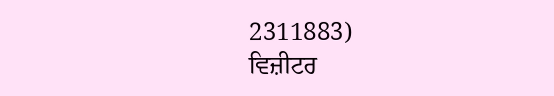2311883)
ਵਿਜ਼ੀਟਰ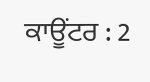ਕਾਊਂਟਰ : 2